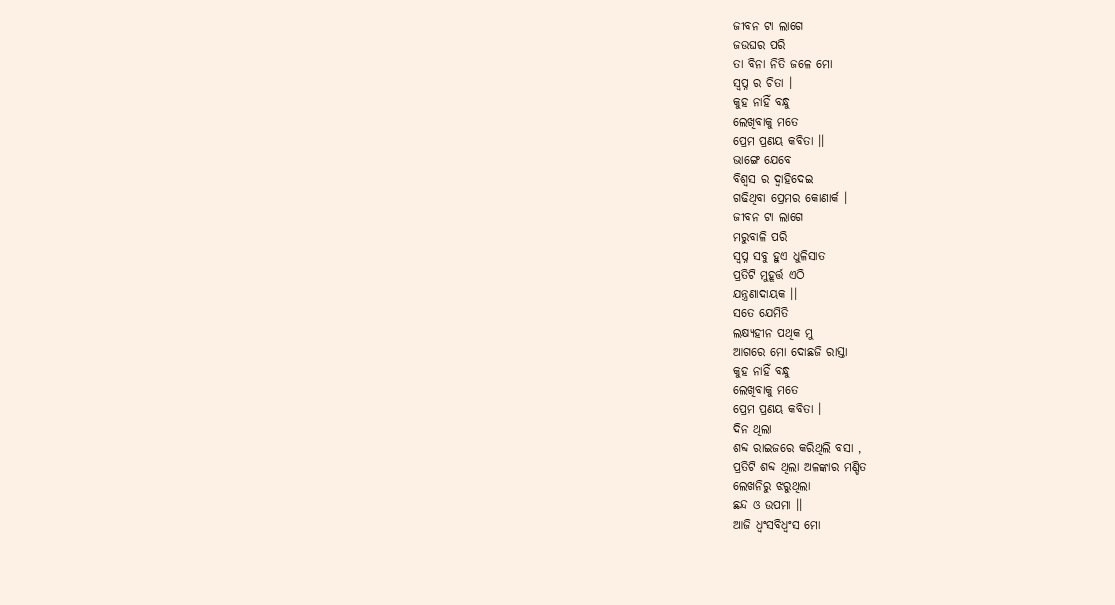ଜୀବନ ଟା ଲାଗେ
ଜଉଘର ପରି
ତା ବିନା ନିତି ଜଳେ ମୋ
ସ୍ୱପ୍ନ ର ଚିତା ।
କୁହ ନାହିଁ ବନ୍ଧୁ
ଲେଖିବାକୁ ମତେ
ପ୍ରେମ ପ୍ରଣୟ କବିତା ।।
ଭାଙ୍ଗେ ଯେବେ
ବିଶ୍ଵସ ର ଦ୍ୱାହିଦେଇ
ଗଢିଥିବା ପ୍ରେମର କୋଣାର୍କ ।
ଜୀବନ ଟା ଲାଗେ
ମରୁବାଳି ପରି
ସ୍ୱପ୍ନ ସବୁ ହୁଏ ଧୁଳିସାତ
ପ୍ରତିଟି ମୁହୂର୍ତ୍ତ ଏଠି
ଯନ୍ତ୍ରଣାଦାୟକ ।।
ସତେ ଯେମିତି
ଲକ୍ଷ୍ୟହୀନ ପଥିକ ମୁ
ଆଗରେ ମୋ ଦୋଛଜି ରାସ୍ତା
କୁହ ନାହିଁ ବନ୍ଧୁ
ଲେଖିବାକୁ ମତେ
ପ୍ରେମ ପ୍ରଣୟ କବିତା ।
ଦିନ ଥିଲା
ଶବ୍ଦ ରାଇଜରେ କରିଥିଲି ବସା ,
ପ୍ରତିଟି ଶବ୍ଦ ଥିଲା ଅଳଙ୍କାର ମଣ୍ଡିତ
ଲେଖନିରୁ ଝରୁଥିଲା
ଛନ୍ଦ ଓ ଉପମା ।।
ଆଜି ଧ୍ୱଂସବିଧ୍ଵଂସ ମୋ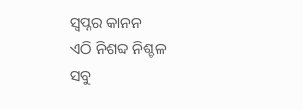ସ୍ବପ୍ନର କାନନ
ଏଠି ନିଶବ୍ଦ ନିଶ୍ଚଳ
ସବୁ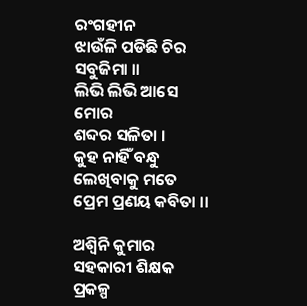ରଂଗହୀନ
ଝାଉଁଳି ପଡିଛି ଚିର ସବୁଜିମା ।।
ଲିଭି ଲିଭି ଆସେ ମୋର
ଶବ୍ଦର ସଳିତା ।
କୁହ ନାହିଁ ବନ୍ଧୁ
ଲେଖିବାକୁ ମତେ
ପ୍ରେମ ପ୍ରଣୟ କବିତା ।।

ଅଶ୍ବିନି କୁମାର
ସହକାରୀ ଶିକ୍ଷକ
ପ୍ରକଳ୍ପ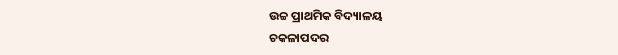ଉଚ୍ଚ ପ୍ରାଥମିକ ବିଦ୍ୟାଳୟ
ଚକଳାପଦର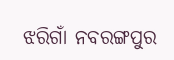ଝରିଗାଁ ନବରଙ୍ଗପୁର